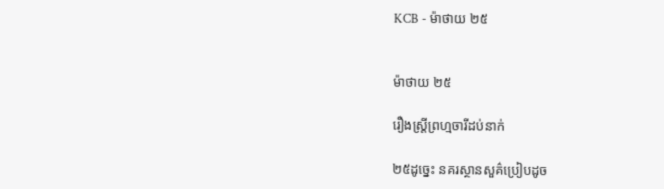KCB - ម៉ាថាយ ២៥


ម៉ាថាយ ២៥

រឿងស្ដ្រីព្រហ្មចារីដប់នាក់

២៥ដូច្នេះ នគរស្ថានសួគ៌ប្រៀបដូច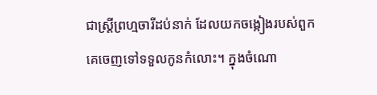ជាស្ដ្រីព្រហ្មចារីដប់នាក់ ដែលយកចង្កៀងរបស់ពួកគេចេញទៅទទួលកូនកំលោះ។ ក្នុងចំណោ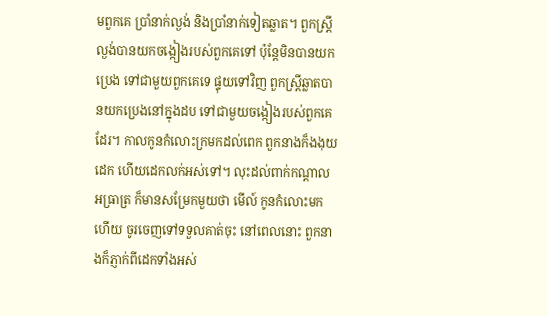មពួកគេ ប្រាំនាក់ល្ងង់ និងប្រាំនាក់ទៀតឆ្លាត។ ពួកស្ដ្រីល្ងង់បានយកចង្កៀងរបស់ពួកគេទៅ ប៉ុន្ដែមិនបានយកប្រេង ទៅជាមួយពួកគេទេ ផ្ទុយទៅវិញ ពួកស្ដ្រីឆ្លាតបានយកប្រេងនៅក្នុងដប ទៅជាមួយចង្កៀងរបស់ពួកគេដែរ។ កាលកូនកំលោះក្រមកដល់ពេក ពួកនាងក៏ងងុយដេក ហើយដេកលក់អស់ទៅ។ លុះដល់ពាក់កណ្តាលអធ្រាត្រ ក៏មានសម្រែកមួយថា មើល៍ កូនកំលោះមកហើយ ចូរចេញទៅទទួលគាត់ចុះ នៅពេលនោះ ពួកនាងក៏ភ្ញាក់ពីដេកទាំងអស់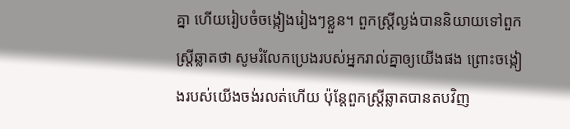គ្នា ហើយរៀបចំចង្កៀងរៀងៗខ្លួន។ ពួកស្ដ្រីល្ងង់បាននិយាយទៅពួកស្ដ្រីឆ្លាតថា សូមរំលែកប្រេងរបស់អ្នករាល់គ្នាឲ្យយើងផង ព្រោះចង្កៀងរបស់យើងចង់រលត់ហើយ ប៉ុន្ដែពួកស្ដ្រីឆ្លាតបានតបវិញ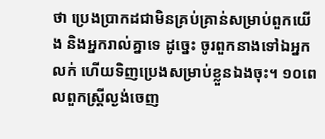ថា ប្រេងប្រាកដជាមិនគ្រប់គ្រាន់សម្រាប់ពួកយើង និងអ្នករាល់គ្នាទេ ដូច្នេះ ចូរពួកនាងទៅឯអ្នកលក់ ហើយទិញប្រេងសម្រាប់ខ្លួនឯងចុះ។ ១០ពេលពួកស្ដ្រីល្ងង់ចេញ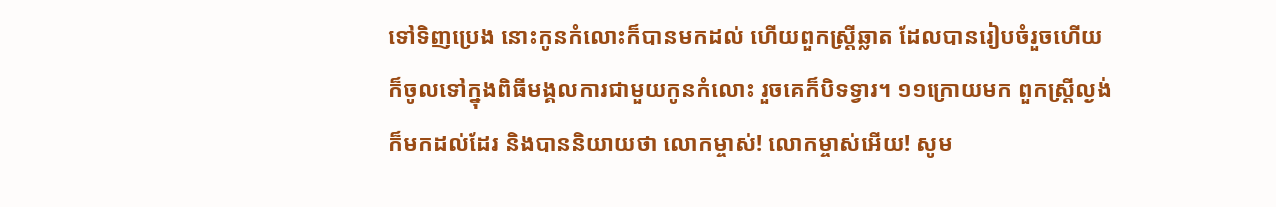ទៅទិញប្រេង នោះកូនកំលោះក៏បានមកដល់ ហើយពួកស្ដ្រីឆ្លាត ដែលបានរៀបចំរួចហើយ ក៏ចូលទៅក្នុងពិធីមង្គលការជាមួយកូនកំលោះ រួចគេក៏បិទទ្វារ។ ១១ក្រោយមក ពួកស្ដ្រីល្ងង់ក៏មកដល់ដែរ និងបាននិយាយថា លោកម្ចាស់! លោកម្ចាស់អើយ! សូម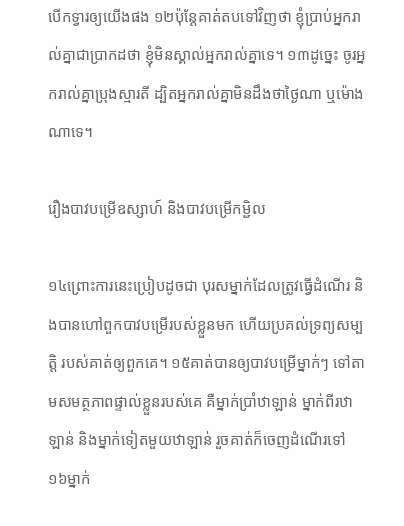បើកទ្វារឲ្យយើងផង ១២ប៉ុន្ដែគាត់តបទៅវិញថា ខ្ញុំប្រាប់អ្នករាល់គ្នាជាបា្រកដថា ខ្ញុំមិនស្គាល់អ្នករាល់គ្នាទេ។ ១៣ដូច្នេះ ចូរអ្នករាល់គ្នាប្រុងស្មារតី ដ្បិតអ្នករាល់គ្នាមិនដឹងថាថ្ងៃណា ឬម៉ោងណាទេ។

រឿងបាវបម្រើឧស្សាហ៍ និងបាវបម្រើកម្ជិល

១៤ព្រោះការនេះប្រៀបដូចជា បុរសម្នាក់ដែលត្រូវធ្វើដំណើរ និងបានហៅពួកបាវបម្រើរបស់ខ្លួនមក ហើយប្រគល់ទ្រព្យសម្បត្ដិ របស់គាត់ឲ្យពួកគេ។ ១៥គាត់បានឲ្យបាវបម្រើម្នាក់ៗ ទៅតាមសមត្ថភាពផ្ទាល់ខ្លួនរបស់គេ គឺម្នាក់ប្រាំឋាឡាន់ ម្នាក់ពីរឋាឡាន់ និងម្នាក់ទៀតមួយឋាឡាន់ រួចគាត់ក៏ចេញដំណើរទៅ ១៦ម្នាក់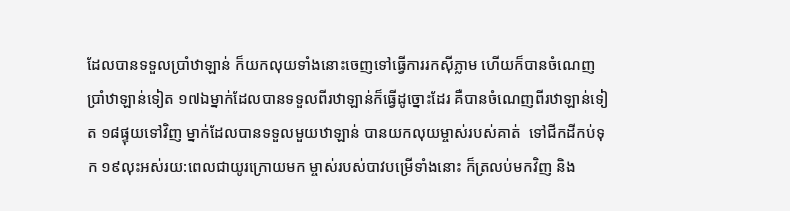ដែលបានទទួលប្រាំឋាឡាន់ ក៏យកលុយទាំងនោះចេញទៅធ្វើការរកស៊ីភ្លាម ហើយក៏បានចំណេញប្រាំឋាឡាន់ទៀត ១៧ឯម្នាក់ដែលបានទទួលពីរឋាឡាន់ក៏ធ្វើដូច្នោះដែរ គឺបានចំណេញពីរឋាឡាន់ទៀត ១៨ផ្ទុយទៅវិញ ម្នាក់ដែលបានទទួលមួយឋាឡាន់ បានយកលុយម្ចាស់របស់គាត់  ទៅជីកដីកប់ទុក ១៩លុះអស់រយ:ពេលជាយូរក្រោយមក ម្ចាស់របស់បាវបម្រើទាំងនោះ ក៏ត្រលប់មកវិញ និង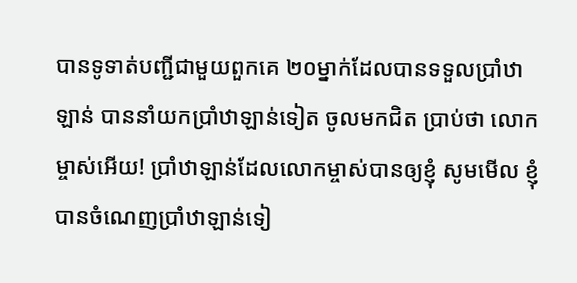បានទូទាត់បញ្ជីជាមួយពួកគេ ២០ម្នាក់ដែលបានទទួលប្រាំឋាឡាន់ បាននាំយកប្រាំឋាឡាន់ទៀត ចូលមកជិត ប្រាប់ថា លោកម្ចាស់អើយ! ប្រាំឋាឡាន់ដែលលោកម្ចាស់បានឲ្យខ្ញុំ សូមមើល ខ្ញុំបានចំណេញប្រាំឋាឡាន់ទៀ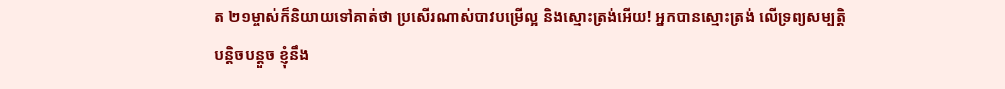ត ២១ម្ចាស់ក៏និយាយទៅគាត់ថា ប្រសើរណាស់បាវបម្រើល្អ និងស្មោះត្រង់អើយ! អ្នកបានស្មោះត្រង់ លើទ្រព្យសម្បត្តិបន្តិចបន្តួច ខ្ញុំនឹង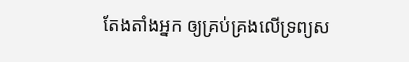តែងតាំងអ្នក ឲ្យគ្រប់គ្រងលើទ្រព្យស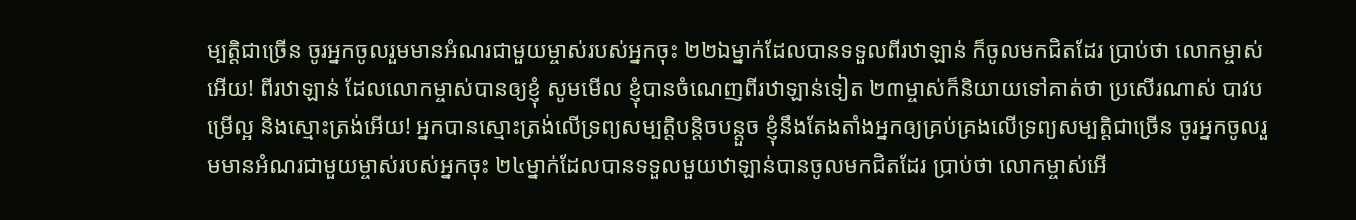ម្បត្តិជាច្រើន ចូរអ្នកចូលរួមមានអំណរជាមួយម្ចាស់របស់អ្នកចុះ ២២ឯម្នាក់ដែលបានទទួលពីរឋាឡាន់ ក៏ចូលមកជិតដែរ ប្រាប់ថា លោកម្ចាស់អើយ! ពីរឋាឡាន់ ដែលលោកម្ចាស់បានឲ្យខ្ញុំ សូមមើល ខ្ញុំបានចំណេញពីរឋាឡាន់ទៀត ២៣ម្ចាស់ក៏និយាយទៅគាត់ថា ប្រសើរណាស់ បាវបម្រើល្អ និងស្មោះត្រង់អើយ! អ្នកបានស្មោះត្រង់លើទ្រព្យសម្បត្តិបន្តិចបន្តួច ខ្ញុំនឹងតែងតាំងអ្នកឲ្យគ្រប់គ្រងលើទ្រព្យសម្បត្តិជាច្រើន ចូរអ្នកចូលរួមមានអំណរជាមួយម្ចាស់របស់អ្នកចុះ ២៤ម្នាក់ដែលបានទទួលមួយឋាឡាន់បានចូលមកជិតដែរ ប្រាប់ថា លោកម្ចាស់អើ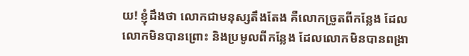យ! ខ្ញុំដឹងថា លោកជាមនុស្សតឹងតែង គឺលោកច្រូតពីកន្លែង ដែលលោកមិនបានព្រោះ និងប្រមូលពីកន្លែង ដែលលោកមិនបានពង្រា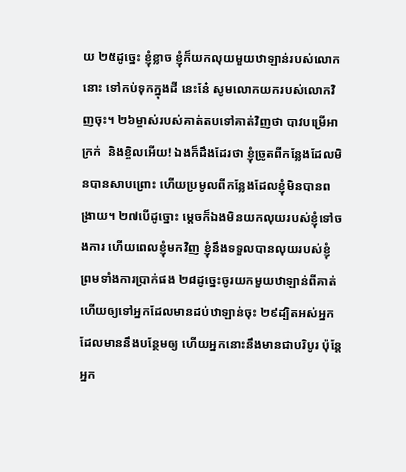យ ២៥ដូច្នេះ ខ្ញុំខ្លាច ខ្ញុំក៏យកលុយមួយឋាឡាន់របស់លោកនោះ ទៅកប់ទុកក្នុងដី នេះនែ៎ សូមលោកយករបស់លោកវិញចុះ។ ២៦ម្ចាស់របស់គាត់តបទៅគាត់វិញថា បាវបម្រើអាក្រក់  និងខ្ចិលអើយ! ឯងក៏ដឹងដែរថា ខ្ញុំច្រូតពីកន្លែងដែលមិនបានសាបព្រោះ ហើយប្រមូលពីកន្លែងដែលខ្ញុំមិនបានពង្រាយ។ ២៧បើដូច្នោះ ម្ដេចក៏ឯងមិនយកលុយរបស់ខ្ញុំទៅចងការ ហើយពេលខ្ញុំមកវិញ ខ្ញុំនឹងទទួលបានលុយរបស់ខ្ញុំ ព្រមទាំងការប្រាក់ផង ២៨ដូច្នេះចូរយកមួយឋាឡាន់ពីគាត់ ហើយឲ្យទៅអ្នកដែលមានដប់ឋាឡាន់ចុះ ២៩ដ្បិតអស់អ្នកដែលមាននឹងបន្ថែមឲ្យ ហើយអ្នកនោះនឹងមានជាបរិបូរ ប៉ុន្ដែអ្នក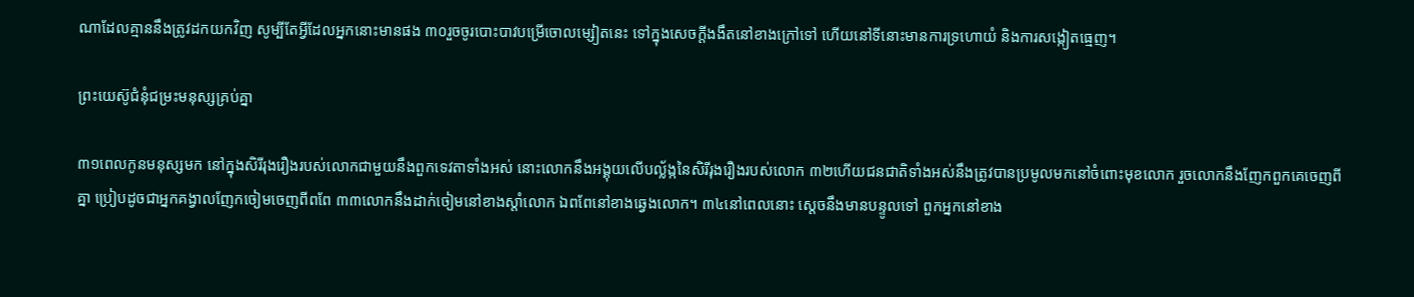ណាដែលគ្មាននឹងត្រូវដកយកវិញ សូម្បីតែអ្វីដែលអ្នកនោះមានផង ៣០រួចចូរបោះបាវបម្រើចោលម្សៀតនេះ ទៅក្នុងសេចក្ដីងងឹតនៅខាងក្រៅទៅ ហើយនៅទីនោះមានការទ្រហោយំ និងការសង្កៀតធ្មេញ។

ព្រះយេស៊ូជំនុំជម្រះមនុស្សគ្រប់គ្នា

៣១ពេលកូនមនុស្សមក នៅក្នុងសិរីរុងរឿងរបស់លោកជាមួយនឹងពួកទេវតាទាំងអស់ នោះលោកនឹងអង្គុយលើបល្ល័ង្កនៃសិរីរុងរឿងរបស់លោក ៣២ហើយជនជាតិទាំងអស់នឹងត្រូវបានប្រមូលមកនៅចំពោះមុខលោក រួចលោកនឹងញែកពួកគេចេញពីគ្នា ប្រៀបដូចជាអ្នកគង្វាលញែកចៀមចេញពីពពែ ៣៣លោកនឹងដាក់ចៀមនៅខាងស្ដាំលោក ឯពពែនៅខាងឆ្វេងលោក។ ៣៤នៅពេលនោះ ស្ដេចនឹងមានបន្ទូលទៅ ពួកអ្នកនៅខាង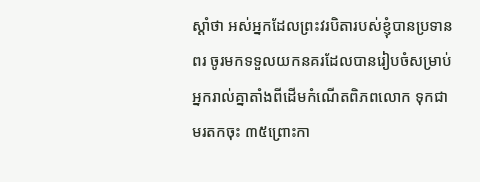ស្ដាំថា អស់អ្នកដែលព្រះវរបិតារបស់ខ្ញុំបានប្រទានពរ ចូរមកទទួលយកនគរដែលបានរៀបចំសម្រាប់អ្នករាល់គ្នាតាំងពីដើមកំណើតពិភពលោក ទុកជាមរតកចុះ ៣៥ព្រោះកា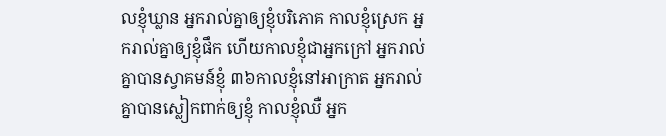លខ្ញុំឃ្លាន អ្នករាល់គ្នាឲ្យខ្ញុំបរិភោគ កាលខ្ញុំស្រេក អ្នករាល់គ្នាឲ្យខ្ញុំផឹក ហើយកាលខ្ញុំជាអ្នកក្រៅ អ្នករាល់គ្នាបានស្វាគមន៍ខ្ញុំ ៣៦កាលខ្ញុំនៅអាក្រាត អ្នករាល់គ្នាបានស្លៀកពាក់ឲ្យខ្ញុំ កាលខ្ញុំឈឺ អ្នក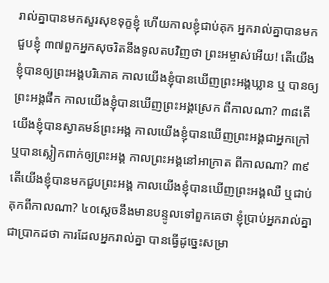រាល់គ្នាបានមកសួរសុខទុក្ខខ្ញុំ ហើយកាលខ្ញុំជាប់គុក អ្នករាល់គ្នាបានមកជួបខ្ញុំ ៣៧ពួកអ្នកសុចរិតនឹងទូលតបវិញថា ព្រះអម្ចាស់អើយ! តើយើងខ្ញុំបានឲ្យព្រះអង្គបរិភោគ កាលយើងខ្ញុំបានឃើញព្រះអង្គឃ្លាន ឬ បានឲ្យព្រះអង្គផឹក កាលយើងខ្ញុំបានឃើញព្រះអង្គស្រេក ពីកាលណា? ៣៨តើយើងខ្ញុំបានស្វាគមន៍ព្រះអង្គ កាលយើងខ្ញុំបានឃើញព្រះអង្គជាអ្នកក្រៅ ឬបានស្លៀកពាក់ឲ្យព្រះអង្គ កាលព្រះអង្គនៅអាក្រាត ពីកាលណា? ៣៩តើយើងខ្ញុំបានមកជួបព្រះអង្គ កាលយើងខ្ញុំបានឃើញព្រះអង្គឈឺ ឬជាប់គុកពីកាលណា? ៤០ស្ដេចនឹងមានបន្ទូលទៅពួកគេថា ខ្ញុំប្រាប់អ្នករាល់គ្នាជាបា្រកដថា ការដែលអ្នករាល់គ្នា បានធ្វើដូច្នេះសម្រា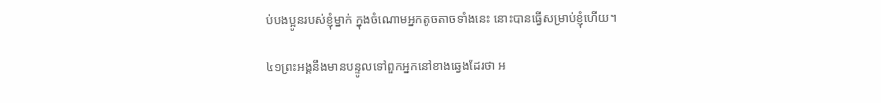ប់បងប្អូនរបស់ខ្ញុំម្នាក់ ក្នុងចំណោមអ្នកតូចតាចទាំងនេះ នោះបានធ្វើសម្រាប់ខ្ញុំហើយ។

៤១ព្រះអង្គនឹងមានបន្ទូលទៅពួកអ្នកនៅខាងឆ្វេងដែរថា អ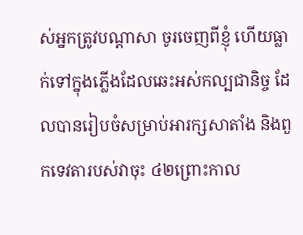ស់អ្នកត្រូវបណ្តាសា ចូរចេញពីខ្ញុំ ហើយធ្លាក់ទៅក្នុងភ្លើងដែលឆេះអស់កល្បជានិច្ច ដែលបានរៀបចំសម្រាប់អារក្សសាតាំង និងពួកទេវតារបស់វាចុះ ៤២ព្រោះកាល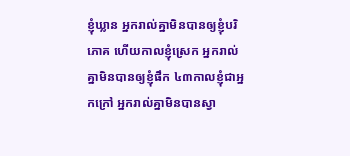ខ្ញុំឃ្លាន អ្នករាល់គ្នាមិនបានឲ្យខ្ញុំបរិភោគ ហើយកាលខ្ញុំស្រេក អ្នករាល់គ្នាមិនបានឲ្យខ្ញុំផឹក ៤៣កាលខ្ញុំជាអ្នកក្រៅ អ្នករាល់គ្នាមិនបានស្វា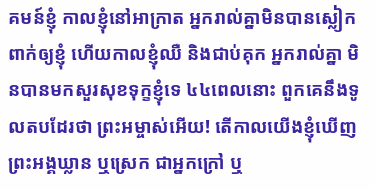គមន៍ខ្ញុំ កាលខ្ញុំនៅអាក្រាត អ្នករាល់គ្នាមិនបានស្លៀកពាក់ឲ្យខ្ញុំ ហើយកាលខ្ញុំឈឺ និងជាប់គុក អ្នករាល់គ្នា មិនបានមកសួរសុខទុក្ខខ្ញុំទេ ៤៤ពេលនោះ ពួកគេនឹងទូលតបដែរថា ព្រះអម្ចាស់អើយ! តើកាលយើងខ្ញុំឃើញព្រះអង្គឃ្លាន ឬស្រេក ជាអ្នកក្រៅ ឬ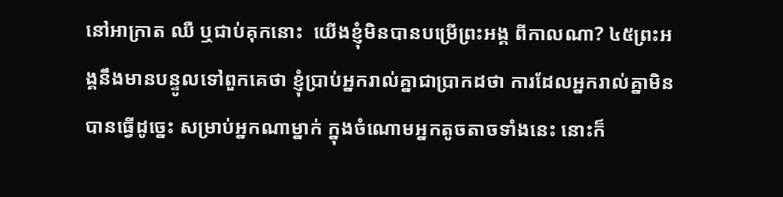នៅអាក្រាត ឈឺ ឬជាប់គុកនោះ  យើងខ្ញុំមិនបានបម្រើព្រះអង្គ ពីកាលណា? ៤៥ព្រះអង្គនឹងមានបន្ទូលទៅពួកគេថា ខ្ញុំប្រាប់អ្នករាល់គ្នាជាបា្រកដថា ការដែលអ្នករាល់គ្នាមិនបានធ្វើដូច្នេះ សម្រាប់អ្នកណាម្នាក់ ក្នុងចំណោមអ្នកតូចតាចទាំងនេះ នោះក៏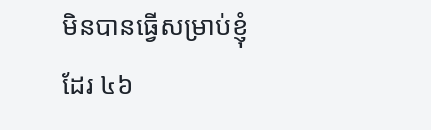មិនបានធ្វើសម្រាប់ខ្ញុំដែរ ៤៦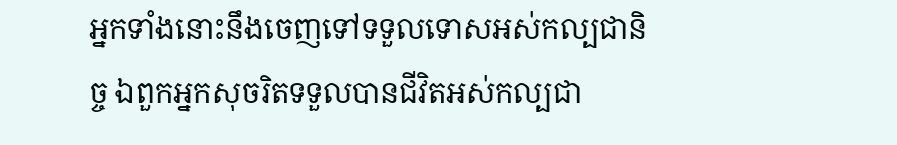អ្នកទាំងនោះនឹងចេញទៅទទួលទោសអស់កល្បជានិច្ច ឯពួកអ្នកសុចរិតទទួលបានជីវិតអស់កល្បជា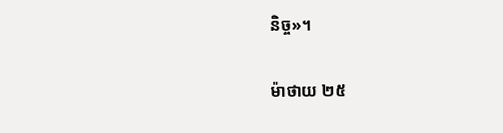និច្ច»។

ម៉ាថាយ ២៥